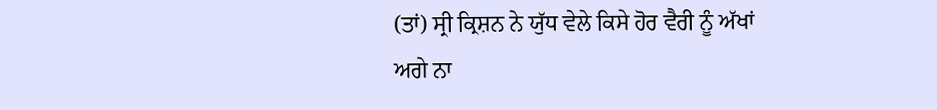(ਤਾਂ) ਸ੍ਰੀ ਕ੍ਰਿਸ਼ਨ ਨੇ ਯੁੱਧ ਵੇਲੇ ਕਿਸੇ ਹੋਰ ਵੈਰੀ ਨੂੰ ਅੱਖਾਂ ਅਗੇ ਨਾ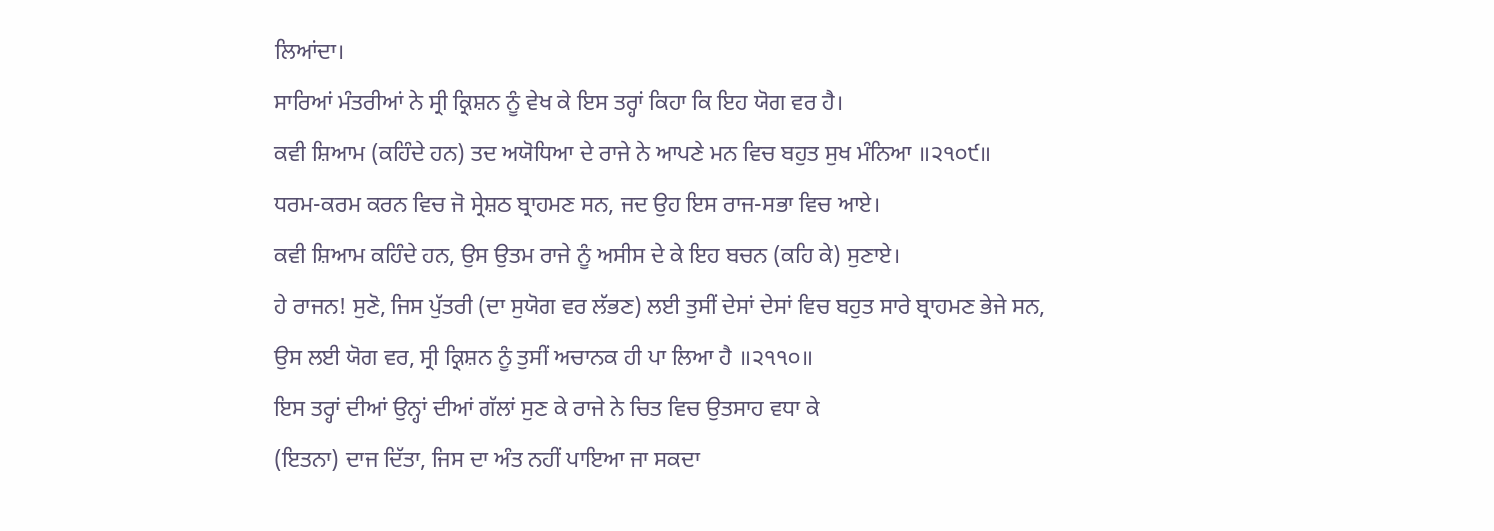ਲਿਆਂਦਾ।
ਸਾਰਿਆਂ ਮੰਤਰੀਆਂ ਨੇ ਸ੍ਰੀ ਕ੍ਰਿਸ਼ਨ ਨੂੰ ਵੇਖ ਕੇ ਇਸ ਤਰ੍ਹਾਂ ਕਿਹਾ ਕਿ ਇਹ ਯੋਗ ਵਰ ਹੈ।
ਕਵੀ ਸ਼ਿਆਮ (ਕਹਿੰਦੇ ਹਨ) ਤਦ ਅਯੋਧਿਆ ਦੇ ਰਾਜੇ ਨੇ ਆਪਣੇ ਮਨ ਵਿਚ ਬਹੁਤ ਸੁਖ ਮੰਨਿਆ ॥੨੧੦੯॥
ਧਰਮ-ਕਰਮ ਕਰਨ ਵਿਚ ਜੋ ਸ੍ਰੇਸ਼ਠ ਬ੍ਰਾਹਮਣ ਸਨ, ਜਦ ਉਹ ਇਸ ਰਾਜ-ਸਭਾ ਵਿਚ ਆਏ।
ਕਵੀ ਸ਼ਿਆਮ ਕਹਿੰਦੇ ਹਨ, ਉਸ ਉਤਮ ਰਾਜੇ ਨੂੰ ਅਸੀਸ ਦੇ ਕੇ ਇਹ ਬਚਨ (ਕਹਿ ਕੇ) ਸੁਣਾਏ।
ਹੇ ਰਾਜਨ! ਸੁਣੋ, ਜਿਸ ਪੁੱਤਰੀ (ਦਾ ਸੁਯੋਗ ਵਰ ਲੱਭਣ) ਲਈ ਤੁਸੀਂ ਦੇਸਾਂ ਦੇਸਾਂ ਵਿਚ ਬਹੁਤ ਸਾਰੇ ਬ੍ਰਾਹਮਣ ਭੇਜੇ ਸਨ,
ਉਸ ਲਈ ਯੋਗ ਵਰ, ਸ੍ਰੀ ਕ੍ਰਿਸ਼ਨ ਨੂੰ ਤੁਸੀਂ ਅਚਾਨਕ ਹੀ ਪਾ ਲਿਆ ਹੈ ॥੨੧੧੦॥
ਇਸ ਤਰ੍ਹਾਂ ਦੀਆਂ ਉਨ੍ਹਾਂ ਦੀਆਂ ਗੱਲਾਂ ਸੁਣ ਕੇ ਰਾਜੇ ਨੇ ਚਿਤ ਵਿਚ ਉਤਸਾਹ ਵਧਾ ਕੇ
(ਇਤਨਾ) ਦਾਜ ਦਿੱਤਾ, ਜਿਸ ਦਾ ਅੰਤ ਨਹੀਂ ਪਾਇਆ ਜਾ ਸਕਦਾ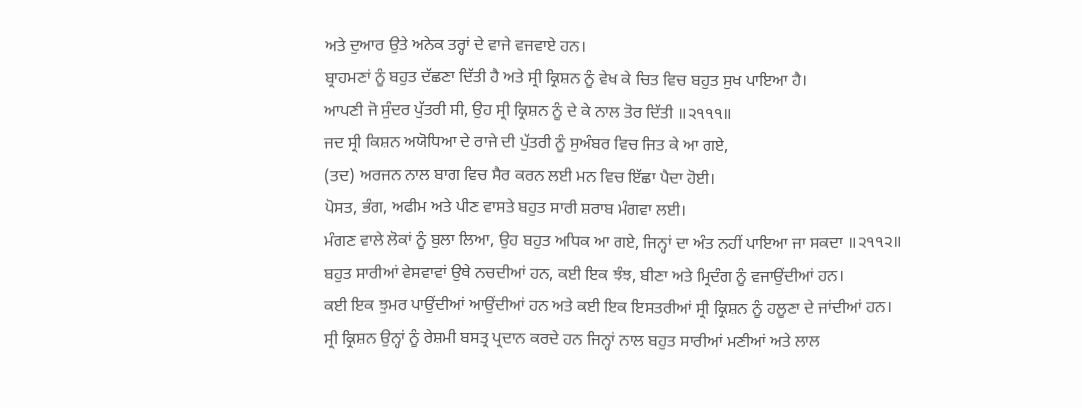ਅਤੇ ਦੁਆਰ ਉਤੇ ਅਨੇਕ ਤਰ੍ਹਾਂ ਦੇ ਵਾਜੇ ਵਜਵਾਏ ਹਨ।
ਬ੍ਰਾਹਮਣਾਂ ਨੂੰ ਬਹੁਤ ਦੱਛਣਾ ਦਿੱਤੀ ਹੈ ਅਤੇ ਸ੍ਰੀ ਕ੍ਰਿਸ਼ਨ ਨੂੰ ਵੇਖ ਕੇ ਚਿਤ ਵਿਚ ਬਹੁਤ ਸੁਖ ਪਾਇਆ ਹੈ।
ਆਪਣੀ ਜੋ ਸੁੰਦਰ ਪੁੱਤਰੀ ਸੀ, ਉਹ ਸ੍ਰੀ ਕ੍ਰਿਸ਼ਨ ਨੂੰ ਦੇ ਕੇ ਨਾਲ ਤੋਰ ਦਿੱਤੀ ॥੨੧੧੧॥
ਜਦ ਸ੍ਰੀ ਕਿਸ਼ਨ ਅਯੋਧਿਆ ਦੇ ਰਾਜੇ ਦੀ ਪੁੱਤਰੀ ਨੂੰ ਸੁਅੰਬਰ ਵਿਚ ਜਿਤ ਕੇ ਆ ਗਏ,
(ਤਦ) ਅਰਜਨ ਨਾਲ ਬਾਗ ਵਿਚ ਸੈਰ ਕਰਨ ਲਈ ਮਨ ਵਿਚ ਇੱਛਾ ਪੈਦਾ ਹੋਈ।
ਪੋਸਤ, ਭੰਗ, ਅਫੀਮ ਅਤੇ ਪੀਣ ਵਾਸਤੇ ਬਹੁਤ ਸਾਰੀ ਸ਼ਰਾਬ ਮੰਗਵਾ ਲਈ।
ਮੰਗਣ ਵਾਲੇ ਲੋਕਾਂ ਨੂੰ ਬੁਲਾ ਲਿਆ, ਉਹ ਬਹੁਤ ਅਧਿਕ ਆ ਗਏ, ਜਿਨ੍ਹਾਂ ਦਾ ਅੰਤ ਨਹੀਂ ਪਾਇਆ ਜਾ ਸਕਦਾ ॥੨੧੧੨॥
ਬਹੁਤ ਸਾਰੀਆਂ ਵੇਸਵਾਵਾਂ ਉਥੇ ਨਚਦੀਆਂ ਹਨ, ਕਈ ਇਕ ਝੰਝ, ਬੀਣਾ ਅਤੇ ਮ੍ਰਿਦੰਗ ਨੂੰ ਵਜਾਉਂਦੀਆਂ ਹਨ।
ਕਈ ਇਕ ਝੁਮਰ ਪਾਉਂਦੀਆਂ ਆਉਂਦੀਆਂ ਹਨ ਅਤੇ ਕਈ ਇਕ ਇਸਤਰੀਆਂ ਸ੍ਰੀ ਕ੍ਰਿਸ਼ਨ ਨੂੰ ਹਲੂਣਾ ਦੇ ਜਾਂਦੀਆਂ ਹਨ।
ਸ੍ਰੀ ਕ੍ਰਿਸ਼ਨ ਉਨ੍ਹਾਂ ਨੂੰ ਰੇਸ਼ਮੀ ਬਸਤ੍ਰ ਪ੍ਰਦਾਨ ਕਰਦੇ ਹਨ ਜਿਨ੍ਹਾਂ ਨਾਲ ਬਹੁਤ ਸਾਰੀਆਂ ਮਣੀਆਂ ਅਤੇ ਲਾਲ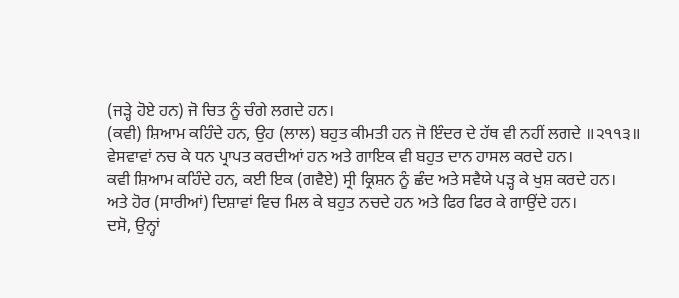(ਜੜ੍ਹੇ ਹੋਏ ਹਨ) ਜੋ ਚਿਤ ਨੂੰ ਚੰਗੇ ਲਗਦੇ ਹਨ।
(ਕਵੀ) ਸ਼ਿਆਮ ਕਹਿੰਦੇ ਹਨ, ਉਹ (ਲਾਲ) ਬਹੁਤ ਕੀਮਤੀ ਹਨ ਜੋ ਇੰਦਰ ਦੇ ਹੱਥ ਵੀ ਨਹੀਂ ਲਗਦੇ ॥੨੧੧੩॥
ਵੇਸਵਾਵਾਂ ਨਚ ਕੇ ਧਨ ਪ੍ਰਾਪਤ ਕਰਦੀਆਂ ਹਨ ਅਤੇ ਗਾਇਕ ਵੀ ਬਹੁਤ ਦਾਨ ਹਾਸਲ ਕਰਦੇ ਹਨ।
ਕਵੀ ਸ਼ਿਆਮ ਕਹਿੰਦੇ ਹਨ, ਕਈ ਇਕ (ਗਵੈਏ) ਸ੍ਰੀ ਕ੍ਰਿਸ਼ਨ ਨੂੰ ਛੰਦ ਅਤੇ ਸਵੈਯੇ ਪੜ੍ਹ ਕੇ ਖੁਸ਼ ਕਰਦੇ ਹਨ।
ਅਤੇ ਹੋਰ (ਸਾਰੀਆਂ) ਦਿਸ਼ਾਵਾਂ ਵਿਚ ਮਿਲ ਕੇ ਬਹੁਤ ਨਚਦੇ ਹਨ ਅਤੇ ਫਿਰ ਫਿਰ ਕੇ ਗਾਉਂਦੇ ਹਨ।
ਦਸੋ, ਉਨ੍ਹਾਂ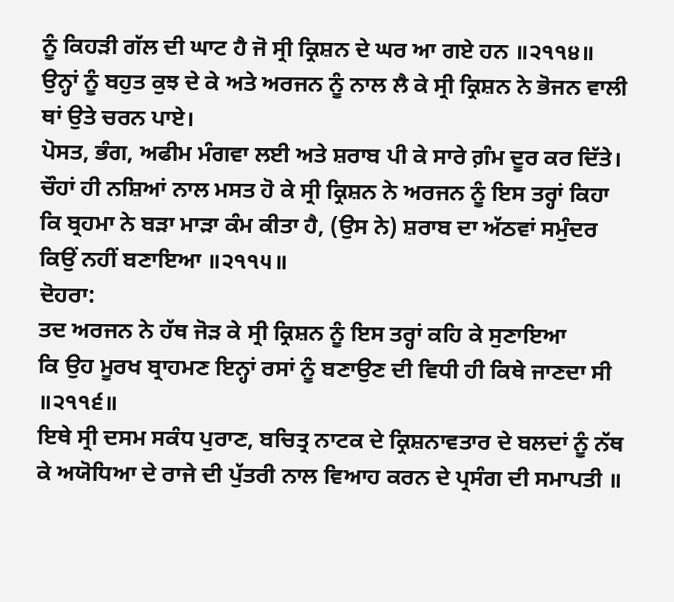ਨੂੰ ਕਿਹੜੀ ਗੱਲ ਦੀ ਘਾਟ ਹੈ ਜੋ ਸ੍ਰੀ ਕ੍ਰਿਸ਼ਨ ਦੇ ਘਰ ਆ ਗਏ ਹਨ ॥੨੧੧੪॥
ਉਨ੍ਹਾਂ ਨੂੰ ਬਹੁਤ ਕੁਝ ਦੇ ਕੇ ਅਤੇ ਅਰਜਨ ਨੂੰ ਨਾਲ ਲੈ ਕੇ ਸ੍ਰੀ ਕ੍ਰਿਸ਼ਨ ਨੇ ਭੋਜਨ ਵਾਲੀ ਥਾਂ ਉਤੇ ਚਰਨ ਪਾਏ।
ਪੋਸਤ, ਭੰਗ, ਅਫੀਮ ਮੰਗਵਾ ਲਈ ਅਤੇ ਸ਼ਰਾਬ ਪੀ ਕੇ ਸਾਰੇ ਗ਼ੰਮ ਦੂਰ ਕਰ ਦਿੱਤੇ।
ਚੌਹਾਂ ਹੀ ਨਸ਼ਿਆਂ ਨਾਲ ਮਸਤ ਹੋ ਕੇ ਸ੍ਰੀ ਕ੍ਰਿਸ਼ਨ ਨੇ ਅਰਜਨ ਨੂੰ ਇਸ ਤਰ੍ਹਾਂ ਕਿਹਾ
ਕਿ ਬ੍ਰਹਮਾ ਨੇ ਬੜਾ ਮਾੜਾ ਕੰਮ ਕੀਤਾ ਹੈ, (ਉਸ ਨੇ) ਸ਼ਰਾਬ ਦਾ ਅੱਠਵਾਂ ਸਮੁੰਦਰ ਕਿਉਂ ਨਹੀਂ ਬਣਾਇਆ ॥੨੧੧੫॥
ਦੋਹਰਾ:
ਤਦ ਅਰਜਨ ਨੇ ਹੱਥ ਜੋੜ ਕੇ ਸ੍ਰੀ ਕ੍ਰਿਸ਼ਨ ਨੂੰ ਇਸ ਤਰ੍ਹਾਂ ਕਹਿ ਕੇ ਸੁਣਾਇਆ
ਕਿ ਉਹ ਮੂਰਖ ਬ੍ਰਾਹਮਣ ਇਨ੍ਹਾਂ ਰਸਾਂ ਨੂੰ ਬਣਾਉਣ ਦੀ ਵਿਧੀ ਹੀ ਕਿਥੇ ਜਾਣਦਾ ਸੀ ॥੨੧੧੬॥
ਇਥੇ ਸ੍ਰੀ ਦਸਮ ਸਕੰਧ ਪੁਰਾਣ, ਬਚਿਤ੍ਰ ਨਾਟਕ ਦੇ ਕ੍ਰਿਸ਼ਨਾਵਤਾਰ ਦੇ ਬਲਦਾਂ ਨੂੰ ਨੱਥ ਕੇ ਅਯੋਧਿਆ ਦੇ ਰਾਜੇ ਦੀ ਪੁੱਤਰੀ ਨਾਲ ਵਿਆਹ ਕਰਨ ਦੇ ਪ੍ਰਸੰਗ ਦੀ ਸਮਾਪਤੀ ॥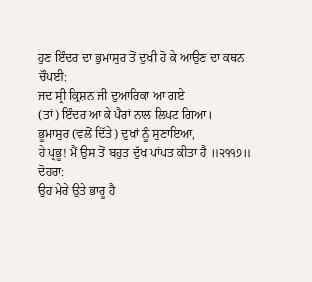ਹੁਣ ਇੰਦਰ ਦਾ ਭੁਮਾਸੁਰ ਤੋਂ ਦੁਖੀ ਹੋ ਕੇ ਆਉਣ ਦਾ ਕਥਨ
ਚੌਪਈ:
ਜਦ ਸ੍ਰੀ ਕ੍ਰਿਸ਼ਨ ਜੀ ਦੁਆਰਿਕਾ ਆ ਗਏ
(ਤਾਂ) ਇੰਦਰ ਆ ਕੇ ਪੈਰਾਂ ਨਾਲ ਲਿਪਟ ਗਿਆ।
ਭੂਮਾਸੁਰ (ਵਲੋਂ ਦਿੱਤੇ) ਦੁਖਾਂ ਨੂੰ ਸੁਣਾਇਆ,
ਹੇ ਪ੍ਰਭੂ! ਮੈਂ ਉਸ ਤੋਂ ਬਹੁਤ ਦੁੱਖ ਪਾਂਪਤ ਕੀਤਾ ਹੈ ॥੨੧੧੭॥
ਦੋਹਰਾ:
ਉਹ ਮੇਰੇ ਉਤੇ ਭਾਰੂ ਹੈ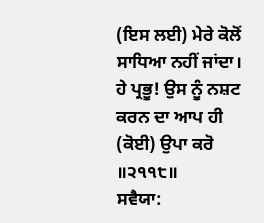(ਇਸ ਲਈ) ਮੇਰੇ ਕੋਲੋਂ ਸਾਧਿਆ ਨਹੀਂ ਜਾਂਦਾ।
ਹੇ ਪ੍ਰਭੂ! ਉਸ ਨੂੰ ਨਸ਼ਟ ਕਰਨ ਦਾ ਆਪ ਹੀ (ਕੋਈ) ਉਪਾ ਕਰੋ ॥੨੧੧੮॥
ਸਵੈਯਾ: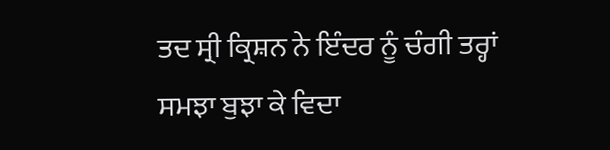ਤਦ ਸ੍ਰੀ ਕ੍ਰਿਸ਼ਨ ਨੇ ਇੰਦਰ ਨੂੰ ਚੰਗੀ ਤਰ੍ਹਾਂ ਸਮਝਾ ਬੁਝਾ ਕੇ ਵਿਦਾ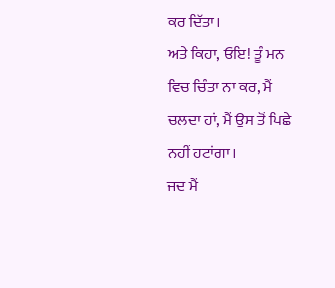ਕਰ ਦਿੱਤਾ।
ਅਤੇ ਕਿਹਾ, ਓਇ! ਤੂੰ ਮਨ ਵਿਚ ਚਿੰਤਾ ਨਾ ਕਰ, ਮੈਂ ਚਲਦਾ ਹਾਂ, ਮੈਂ ਉਸ ਤੋਂ ਪਿਛੇ ਨਹੀਂ ਹਟਾਂਗਾ।
ਜਦ ਮੈਂ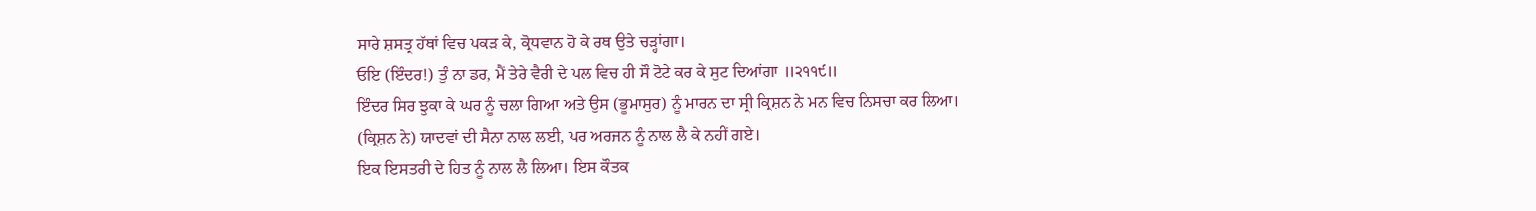ਸਾਰੇ ਸ਼ਸਤ੍ਰ ਹੱਥਾਂ ਵਿਚ ਪਕੜ ਕੇ, ਕ੍ਰੋਧਵਾਨ ਹੋ ਕੇ ਰਥ ਉਤੇ ਚੜ੍ਹਾਂਗਾ।
ਓਇ (ਇੰਦਰ!) ਤੁੰ ਨਾ ਡਰ, ਮੈਂ ਤੇਰੇ ਵੈਰੀ ਦੇ ਪਲ ਵਿਚ ਹੀ ਸੌ ਟੋਟੇ ਕਰ ਕੇ ਸੁਟ ਦਿਆਂਗਾ ॥੨੧੧੯॥
ਇੰਦਰ ਸਿਰ ਝੁਕਾ ਕੇ ਘਰ ਨੂੰ ਚਲਾ ਗਿਆ ਅਤੇ ਉਸ (ਭੂਮਾਸੁਰ) ਨੂੰ ਮਾਰਨ ਦਾ ਸ੍ਰੀ ਕ੍ਰਿਸ਼ਨ ਨੇ ਮਨ ਵਿਚ ਨਿਸਚਾ ਕਰ ਲਿਆ।
(ਕ੍ਰਿਸ਼ਨ ਨੇ) ਯਾਦਵਾਂ ਦੀ ਸੈਨਾ ਨਾਲ ਲਈ, ਪਰ ਅਰਜਨ ਨੂੰ ਨਾਲ ਲੈ ਕੇ ਨਹੀਂ ਗਏ।
ਇਕ ਇਸਤਰੀ ਦੇ ਹਿਤ ਨੂੰ ਨਾਲ ਲੈ ਲਿਆ। ਇਸ ਕੌਤਕ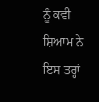ਨੂੰ ਕਵੀ ਸ਼ਿਆਮ ਨੇ ਇਸ ਤਰ੍ਹਾਂ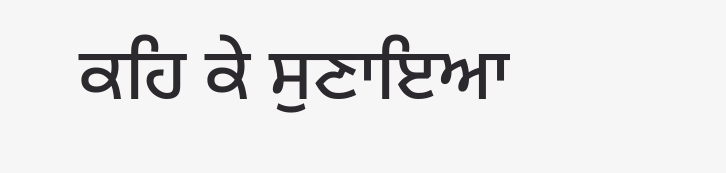ਕਹਿ ਕੇ ਸੁਣਾਇਆ